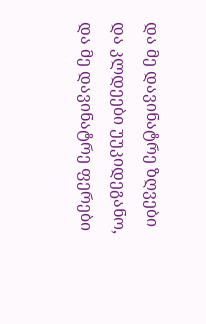და მე დავინატრე ზღვები და კლდეები უუკიდეგანო, და მე დავინატრე ფერები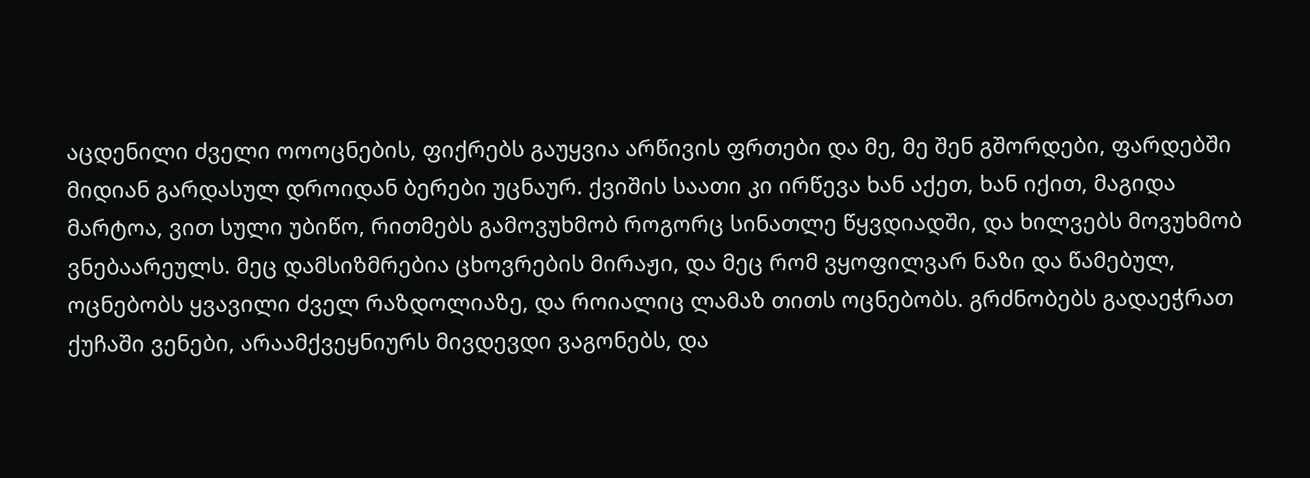აცდენილი ძველი ოოოცნების, ფიქრებს გაუყვია არწივის ფრთები და მე, მე შენ გშორდები, ფარდებში მიდიან გარდასულ დროიდან ბერები უცნაურ. ქვიშის საათი კი ირწევა ხან აქეთ, ხან იქით, მაგიდა მარტოა, ვით სული უბიწო, რითმებს გამოვუხმობ როგორც სინათლე წყვდიადში, და ხილვებს მოვუხმობ ვნებაარეულს. მეც დამსიზმრებია ცხოვრების მირაჟი, და მეც რომ ვყოფილვარ ნაზი და წამებულ, ოცნებობს ყვავილი ძველ რაზდოლიაზე, და როიალიც ლამაზ თითს ოცნებობს. გრძნობებს გადაეჭრათ ქუჩაში ვენები, არაამქვეყნიურს მივდევდი ვაგონებს, და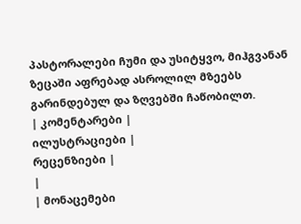პასტორალები ჩუმი და უსიტყვო, მიჰგვანან ზეცაში აფრებად ასროლილ მზეებს გარინდებულ და ზღვებში ჩაწობილთ.
| კომენტარები |
ილუსტრაციები |
რეცენზიები |
|
| მონაცემები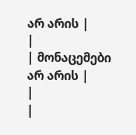არ არის |
|
| მონაცემები არ არის |
|
|